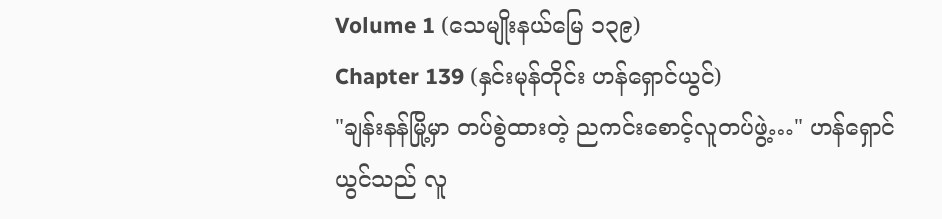Volume 1 (သေမျိုးနယ်မြေ ၁၃၉)
Chapter 139 (နှင်းမုန်တိုင်း ဟန်ရှောင်ယွင်)
"ချန်းနန်မြို့မှာ တပ်စွဲထားတဲ့ ညကင်းစောင့်လူတပ်ဖွဲ့…" ဟန်ရှောင်ယွင်သည် လူ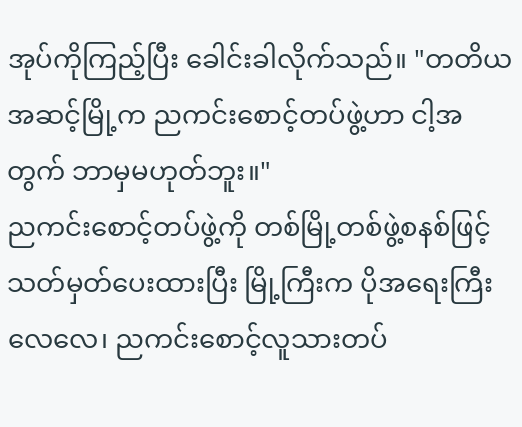အုပ်ကိုကြည့်ပြီး ခေါင်းခါလိုက်သည်။ "တတိယအဆင့်မြို့က ညကင်းစောင့်တပ်ဖွဲ့ဟာ ငါ့အတွက် ဘာမှမဟုတ်ဘူး။"
ညကင်းစောင့်တပ်ဖွဲ့ကို တစ်မြို့တစ်ဖွဲ့စနစ်ဖြင့် သတ်မှတ်ပေးထားပြီး မြို့ကြီးက ပိုအရေးကြီးလေလေ၊ ညကင်းစောင့်လူသားတပ်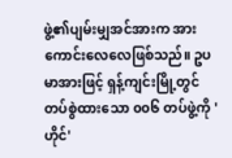ဖွဲ့၏ပျမ်းမျှအင်အားက အားကောင်းလေလေဖြစ်သည်။ ဥပမာအားဖြင့် ရှန့်ကျင်းမြို့တွင် တပ်စွဲထားသော ၀၀၆ တပ်ဖွဲ့ကို 'ဟိုင်'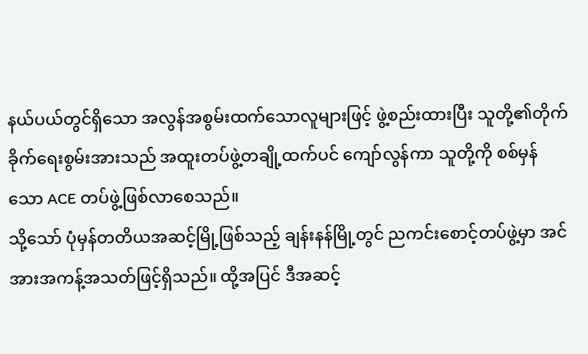နယ်ပယ်တွင်ရှိသော အလွန်အစွမ်းထက်သောလူများဖြင့် ဖွဲ့စည်းထားပြီး သူတို့၏တိုက်ခိုက်ရေးစွမ်းအားသည် အထူးတပ်ဖွဲ့တချို့ထက်ပင် ကျော်လွန်ကာ သူတို့ကို စစ်မှန်သော ACE တပ်ဖွဲ့ဖြစ်လာစေသည်။
သို့သော် ပုံမှန်တတိယအဆင့်မြို့ဖြစ်သည့် ချန်းနန်မြို့တွင် ညကင်းစောင့်တပ်ဖွဲ့မှာ အင်အားအကန့်အသတ်ဖြင့်ရှိသည်။ ထို့အပြင် ဒီအဆင့်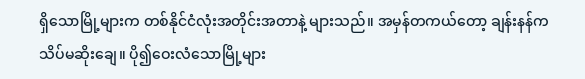ရှိသောမြို့များက တစ်နိုင်ငံလုံးအတိုင်းအတာနဲ့ များသည်။ အမှန်တကယ်တော့ ချန်းနန်က သိပ်မဆိုးချေ။ ပို၍ဝေးလံသောမြို့များ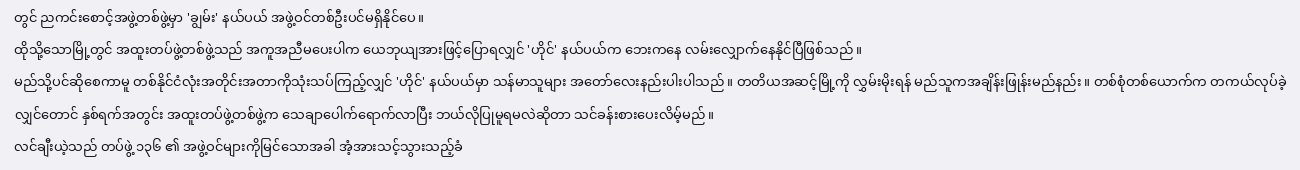တွင် ညကင်းစောင့်အဖွဲ့တစ်ဖွဲ့မှာ 'ချွမ်း' နယ်ပယ် အဖွဲ့ဝင်တစ်ဦးပင်မရှိနိုင်ပေ။
ထိုသို့သောမြို့တွင် အထူးတပ်ဖွဲ့တစ်ဖွဲ့သည် အကူအညီမပေးပါက ယေဘုယျအားဖြင့်ပြောရလျှင် 'ဟိုင်' နယ်ပယ်က ဘေးကနေ လမ်းလျှောက်နေနိုင်ပြီဖြစ်သည်။
မည်သို့ပင်ဆိုစေကာမူ တစ်နိုင်ငံလုံးအတိုင်းအတာကိုသုံးသပ်ကြည့်လျှင် 'ဟိုင်' နယ်ပယ်မှာ သန်မာသူများ အတော်လေးနည်းပါးပါသည်။ တတိယအဆင့်မြို့ကို လွှမ်းမိုးရန် မည်သူကအချိန်းဖြုန်းမည်နည်း။ တစ်စုံတစ်ယောက်က တကယ်လုပ်ခဲ့လျှင်တောင် နှစ်ရက်အတွင်း အထူးတပ်ဖွဲ့တစ်ဖွဲ့က သေချာပေါက်ရောက်လာပြီး ဘယ်လိုပြုမူရမလဲဆိုတာ သင်ခန်းစားပေးလိမ့်မည်။
လင်ချီးယဲ့သည် တပ်ဖွဲ့ ၁၃၆ ၏ အဖွဲ့ဝင်များကိုမြင်သောအခါ အံ့အားသင့်သွားသည့်ခံ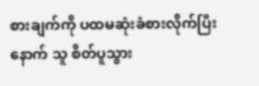စားချက်ကို ပထမဆုံးခံစားလိုက်ပြီးနောက် သူ စိတ်ပူသွား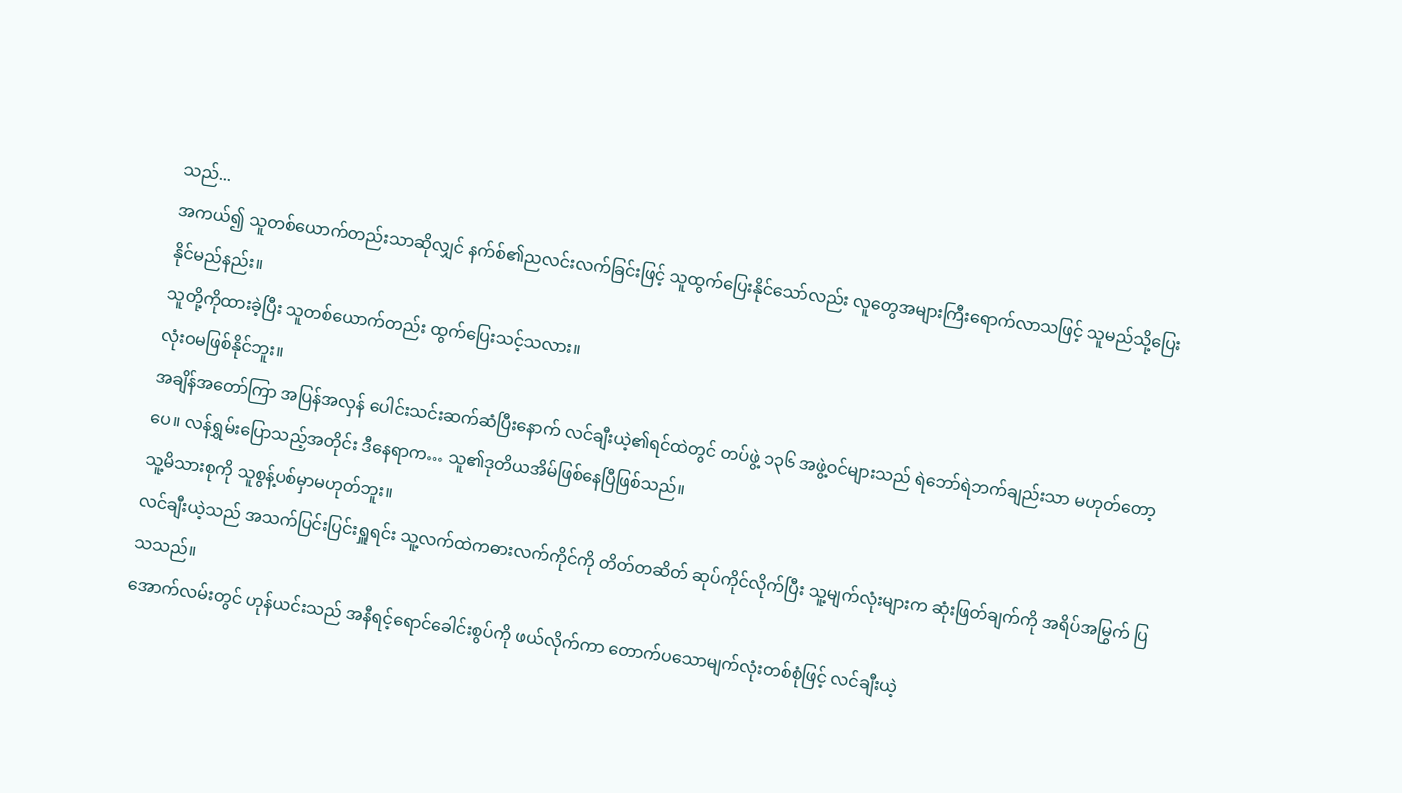သည်...
အကယ်၍ သူတစ်ယောက်တည်းသာဆိုလျှင် နက်စ်၏ညလင်းလက်ခြင်းဖြင့် သူထွက်ပြေးနိုင်သော်လည်း လူတွေအများကြီးရောက်လာသဖြင့် သူမည်သို့ပြေးနိုင်မည်နည်း။
သူတို့ကိုထားခဲ့ပြီး သူတစ်ယောက်တည်း ထွက်ပြေးသင့်သလား။
လုံးဝမဖြစ်နိုင်ဘူး။
အချိန်အတော်ကြာ အပြန်အလှန် ပေါင်းသင်းဆက်ဆံပြီးနောက် လင်ချီးယဲ့၏ရင်ထဲတွင် တပ်ဖွဲ့ ၁၃၆ အဖွဲ့ဝင်များသည် ရဲဘော်ရဲဘက်ချည်းသာ မဟုတ်တော့ပေ။ လန်ရွှမ်းပြောသည့်အတိုင်း ဒီနေရာက… သူ၏ဒုတိယအိမ်ဖြစ်နေပြီဖြစ်သည်။
သူ့မိသားစုကို သူစွန့်ပစ်မှာမဟုတ်ဘူး။
လင်ချီးယဲ့သည် အသက်ပြင်းပြင်းရှူရင်း သူ့လက်ထဲကဓားလက်ကိုင်ကို တိတ်တဆိတ် ဆုပ်ကိုင်လိုက်ပြီး သူ့မျက်လုံးများက ဆုံးဖြတ်ချက်ကို အရိပ်အမြွက် ပြသသည်။
အောက်လမ်းတွင် ဟုန်ယင်းသည် အနီရင့်ရောင်ခေါင်းစွပ်ကို ဖယ်လိုက်ကာ တောက်ပသောမျက်လုံးတစ်စုံဖြင့် လင်ချီးယဲ့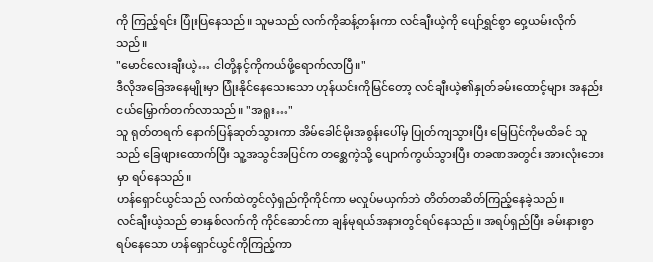ကို ကြည့်ရင်း ပြုံးပြနေသည်။ သူမသည် လက်ကိုဆန့်တန်းကာ လင်ချီးယဲ့ကို ပျော်ရွှင်စွာ ဝှေ့ယမ်းလိုက်သည်။
"မောင်လေးချီးယဲ့… ငါတို့နင့်ကိုကယ်ဖို့ရောက်လာပြီ။"
ဒီလိုအခြေအနေမျိုးမှာ ပြုံးနိုင်နေသေးသော ဟုန်ယင်းကိုမြင်တော့ လင်ချီးယဲ့၏နှုတ်ခမ်းထောင့်များ အနည်းငယ်မြှောက်တက်လာသည်။ "အရူး…"
သူ ရုတ်တရက် နောက်ပြန်ဆုတ်သွားကာ အိမ်ခေါင်မိုးအစွန်းပေါ်မှ ပြုတ်ကျသွားပြီး မြေပြင်ကိုမထိခင် သူသည် ခြေဖျားထောက်ပြီး သူ့အသွင်အပြင်က တစ္ဆေကဲ့သို့ ပျောက်ကွယ်သွားပြီး တခဏအတွင်း အားလုံးဘေးမှာ ရပ်နေသည်။
ဟန်ရှောင်ယွင်သည် လက်ထဲတွင်လှံရှည်ကိုကိုင်ကာ မလှုပ်မယှက်ဘဲ တိတ်တဆိတ်ကြည့်နေခဲ့သည်။
လင်ချီးယဲ့သည် ဓားနှစ်လက်ကို ကိုင်ဆောင်ကာ ချန်မုရယ်အနားတွင်ရပ်နေသည်။ အရပ်ရှည်ပြီး ခမ်းနားစွာရပ်နေသော ဟန်ရှောင်ယွင်ကိုကြည့်ကာ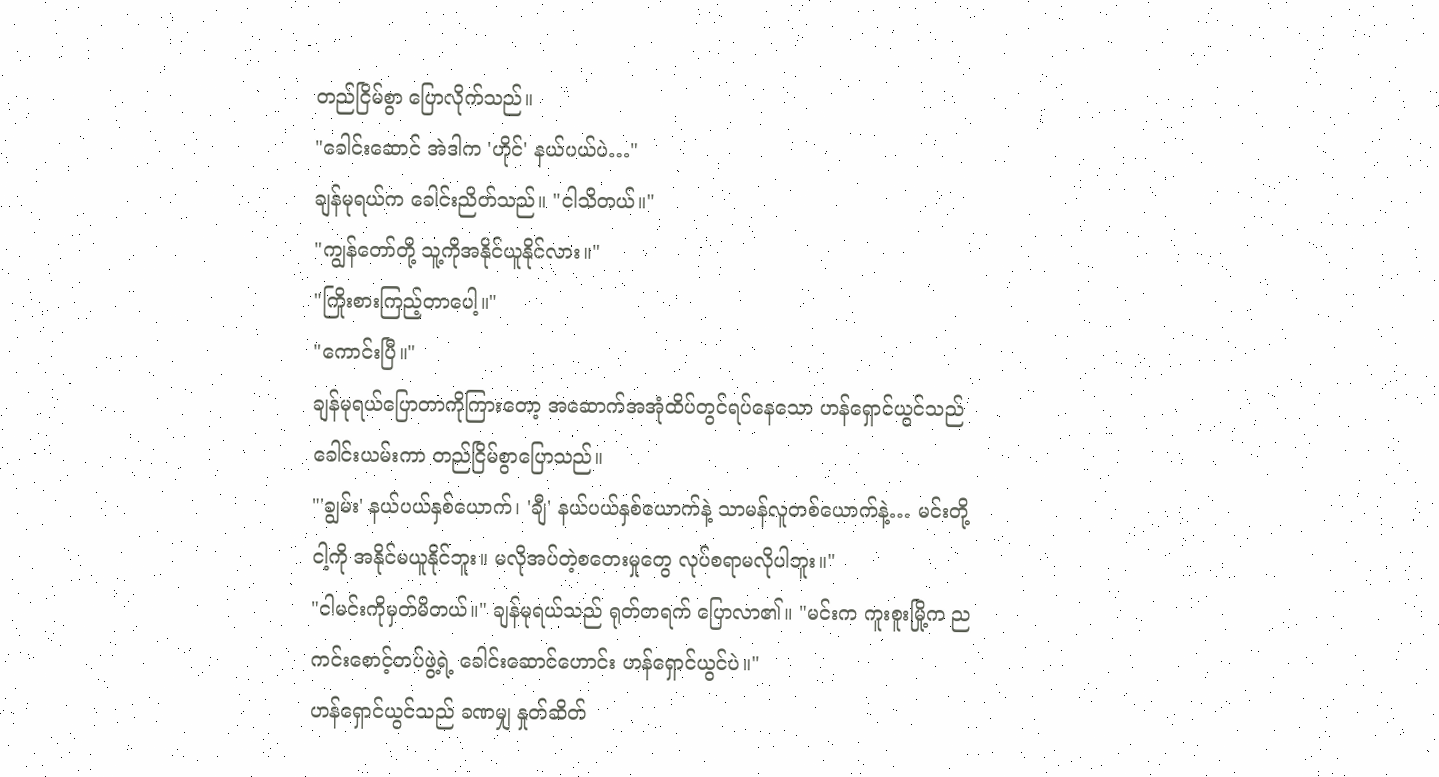တည်ငြိမ်စွာ ပြောလိုက်သည်။
"ခေါင်းဆောင် အဲဒါက 'ဟိုင်' နယ်ပယ်ပဲ…"
ချန်မုရယ်က ခေါင်းညိတ်သည်။ "ငါသိတယ်။"
"ကျွန်တော်တို့ သူ့ကိုအနိုင်ယူနိုင်လား။"
"ကြိုးစားကြည့်တာပေါ့။"
"ကောင်းပြီ။"
ချန်မုရယ်ပြောတာကိုကြားတော့ အဆောက်အအုံထိပ်တွင်ရပ်နေသော ဟန်ရှောင်ယွင်သည် ခေါင်းယမ်းကာ တည်ငြိမ်စွာပြောသည်။
"'ချွမ်း' နယ်ပယ်နှစ်ယောက်၊ 'ချီ' နယ်ပယ်နှစ်ယောက်နဲ့ သာမန်လူတစ်ယောက်နဲ့… မင်းတို့ငါ့ကို အနိုင်မယူနိုင်ဘူး။ မလိုအပ်တဲ့စတေးမှုတွေ လုပ်စရာမလိုပါဘူး။"
"ငါမင်းကိုမှတ်မိတယ်။" ချန်မုရယ်သည် ရုတ်တရက် ပြောလာ၏။ "မင်းက ကူးစူးမြို့က ညကင်းစောင့်တပ်ဖွဲ့ရဲ့ ခေါင်းဆောင်ဟောင်း ဟန်ရှောင်ယွင်ပဲ။"
ဟန်ရှောင်ယွင်သည် ခဏမျှ နှုတ်ဆိတ်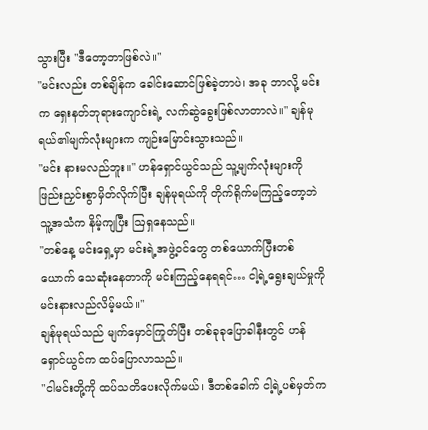သွားပြီး "ဒီတော့ဘာဖြစ်လဲ။"
"မင်းလည်း တစ်ချိန်က ခေါင်းဆောင်ဖြစ်ခဲ့တာပဲ၊ အခု ဘာလို့ မင်းက ရှေးနတ်ဘုရားကျောင်းရဲ့ လက်ဆွဲခွေးဖြစ်လာတာလဲ။" ချန်မုရယ်၏မျက်လုံးများက ကျဉ်းမြောင်းသွားသည်။
"မင်း နားမလည်ဘူး။" ဟန်ရှောင်ယွင်သည် သူ့မျက်လုံးများကို ဖြည်းညှင်းစွာမှိတ်လိုက်ပြီး ချန်မုရယ်ကို တိုက်ရိုက်မကြည့်တော့ဘဲ သူ့အသံက နိမ့်ကျပြီး ဩရှနေသည်။
"တစ်နေ့ မင်းရှေ့မှာ မင်းရဲ့အဖွဲ့ဝင်တွေ တစ်ယောက်ပြီးတစ်ယောက် သေဆုံးနေတာကို မင်းကြည့်နေရရင်… ငါ့ရဲ့ရွေးချယ်မှုကို မင်းနားလည်လိမ့်မယ်။"
ချန်မုရယ်သည် မျက်မှောင်ကြုတ်ပြီး တစ်ခုခုပြောခါနီးတွင် ဟန်ရှောင်ယွင်က ထပ်ပြောလာသည်။
"ငါမင်းတို့ကို ထပ်သတိပေးလိုက်မယ်၊ ဒီတစ်ခေါက် ငါ့ရဲ့ပစ်မှတ်က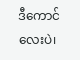ဒီကောင်လေးပဲ၊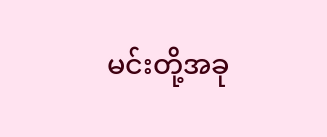မင်းတို့အခု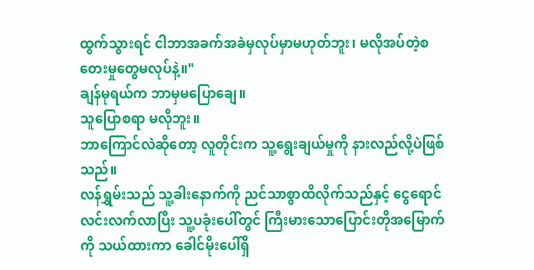ထွက်သွားရင် ငါဘာအခက်အခဲမှလုပ်မှာမဟုတ်ဘူး၊ မလိုအပ်တဲ့စတေးမှုတွေမလုပ်နဲ့။"
ချန်မုရယ်က ဘာမှမပြောချေ။
သူပြောစရာ မလိုဘူး။
ဘာကြောင်လဲဆိုတော့ လူတိုင်းက သူ့ရွေးချယ်မှုကို နားလည်လို့ပဲဖြစ်သည်။
လန်ရွှမ်းသည် သူ့ခါးနောက်ကို ညင်သာစွာထိလိုက်သည်နှင့် ငွေရောင်လင်းလက်လာပြီး သူ့ပခုံးပေါ်တွင် ကြီးမားသောပြောင်းတိုအမြောက်ကို သယ်ထားကာ ခေါင်မိုးပေါ်ရှိ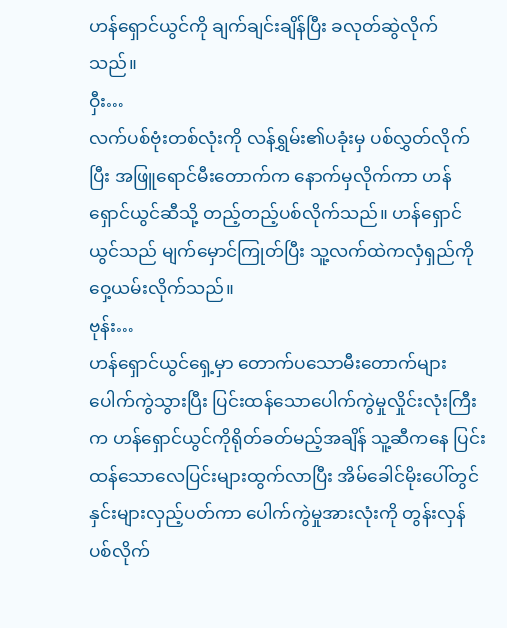ဟန်ရှောင်ယွင်ကို ချက်ချင်းချိန်ပြီး ခလုတ်ဆွဲလိုက်သည်။
ဝှီး…
လက်ပစ်ဗုံးတစ်လုံးကို လန်ရွှမ်း၏ပခုံးမှ ပစ်လွှတ်လိုက်ပြီး အဖြူရောင်မီးတောက်က နောက်မှလိုက်ကာ ဟန်ရှောင်ယွင်ဆီသို့ တည့်တည့်ပစ်လိုက်သည်။ ဟန်ရှောင်ယွင်သည် မျက်မှောင်ကြုတ်ပြီး သူ့လက်ထဲကလှံရှည်ကို ဝှေ့ယမ်းလိုက်သည်။
ဗုန်း…
ဟန်ရှောင်ယွင်ရှေ့မှာ တောက်ပသောမီးတောက်များ ပေါက်ကွဲသွားပြီး ပြင်းထန်သောပေါက်ကွဲမှုလှိုင်းလုံးကြီးက ဟန်ရှောင်ယွင်ကိုရိုတ်ခတ်မည့်အချိန် သူ့ဆီကနေ ပြင်းထန်သောလေပြင်းများထွက်လာပြီး အိမ်ခေါင်မိုးပေါ်တွင် နှင်းများလှည့်ပတ်ကာ ပေါက်ကွဲမှုအားလုံးကို တွန်းလှန်ပစ်လိုက်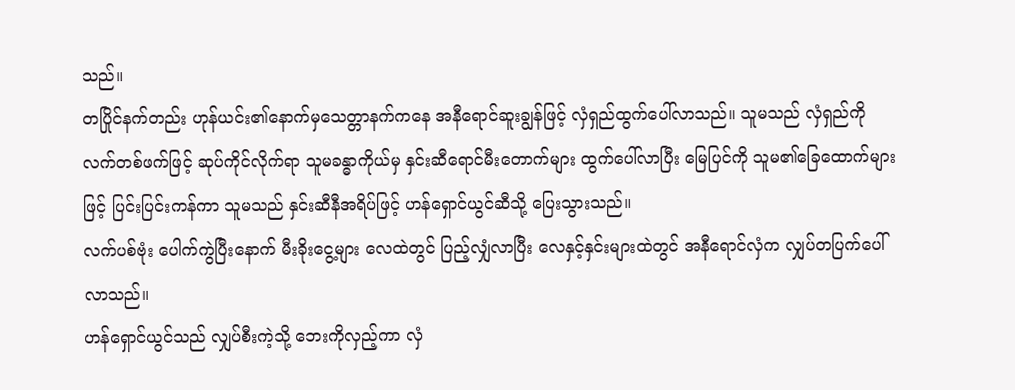သည်။
တပြိုင်နက်တည်း ဟုန်ယင်း၏နောက်မှသေတ္တာနက်ကနေ အနီရောင်ဆူးချွန်ဖြင့် လှံရှည်ထွက်ပေါ်လာသည်။ သူမသည် လှံရှည်ကို လက်တစ်ဖက်ဖြင့် ဆုပ်ကိုင်လိုက်ရာ သူမခန္ဓာကိုယ်မှ နှင်းဆီရောင်မီးတောက်များ ထွက်ပေါ်လာပြီး မြေပြင်ကို သူမ၏ခြေထောက်များဖြင့် ပြင်းပြင်းကန်ကာ သူမသည် နှင်းဆီနီအရိပ်ဖြင့် ဟန်ရှောင်ယွင်ဆီသို့ ပြေးသွားသည်။
လက်ပစ်ဗုံး ပေါက်ကွဲပြီးနောက် မီးခိုးငွေ့များ လေထဲတွင် ပြည့်လျှံလာပြီး လေနှင့်နှင်းများထဲတွင် အနီရောင်လှံက လျှပ်တပြက်ပေါ်လာသည်။
ဟန်ရှောင်ယွင်သည် လျှပ်စီးကဲ့သို့ ဘေးကိုလှည့်ကာ လှံ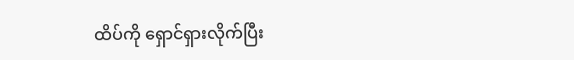ထိပ်ကို ရှောင်ရှားလိုက်ပြီး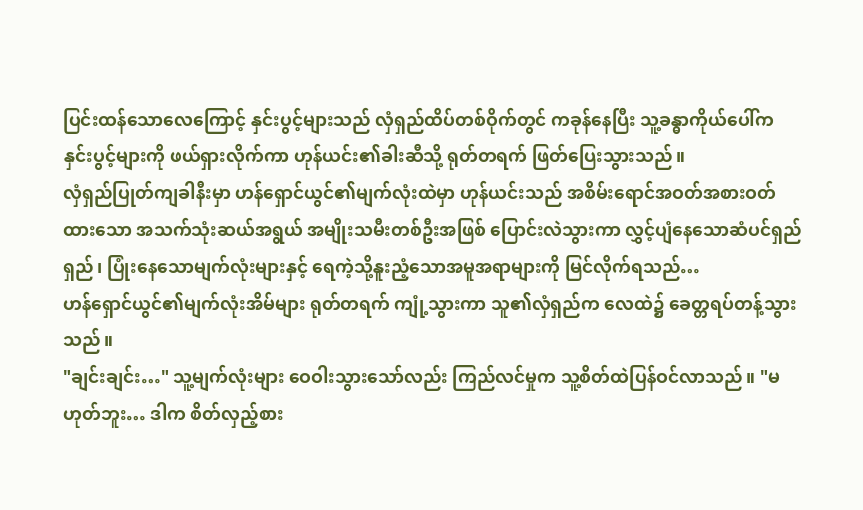ပြင်းထန်သောလေကြောင့် နှင်းပွင့်များသည် လှံရှည်ထိပ်တစ်ဝိုက်တွင် ကခုန်နေပြီး သူ့ခန္ဓာကိုယ်ပေါ်က နှင်းပွင့်များကို ဖယ်ရှားလိုက်ကာ ဟုန်ယင်း၏ခါးဆီသို့ ရုတ်တရက် ဖြတ်ပြေးသွားသည်။
လှံရှည်ပြုတ်ကျခါနီးမှာ ဟန်ရှောင်ယွင်၏မျက်လုံးထဲမှာ ဟုန်ယင်းသည် အစိမ်းရောင်အဝတ်အစားဝတ်ထားသော အသက်သုံးဆယ်အရွယ် အမျိုးသမီးတစ်ဦးအဖြစ် ပြောင်းလဲသွားကာ လွှင့်ပျံနေသောဆံပင်ရှည်ရှည်၊ ပြုံးနေသောမျက်လုံးများနှင့် ရေကဲ့သို့နူးညံ့သောအမူအရာများကို မြင်လိုက်ရသည်…
ဟန်ရှောင်ယွင်၏မျက်လုံးအိမ်များ ရုတ်တရက် ကျုံ့သွားကာ သူ၏လှံရှည်က လေထဲ၌ ခေတ္တရပ်တန့်သွားသည်။
"ချင်းချင်း…" သူ့မျက်လုံးများ ဝေဝါးသွားသော်လည်း ကြည်လင်မှုက သူ့စိတ်ထဲပြန်ဝင်လာသည်။ "မဟုတ်ဘူး… ဒါက စိတ်လှည့်စား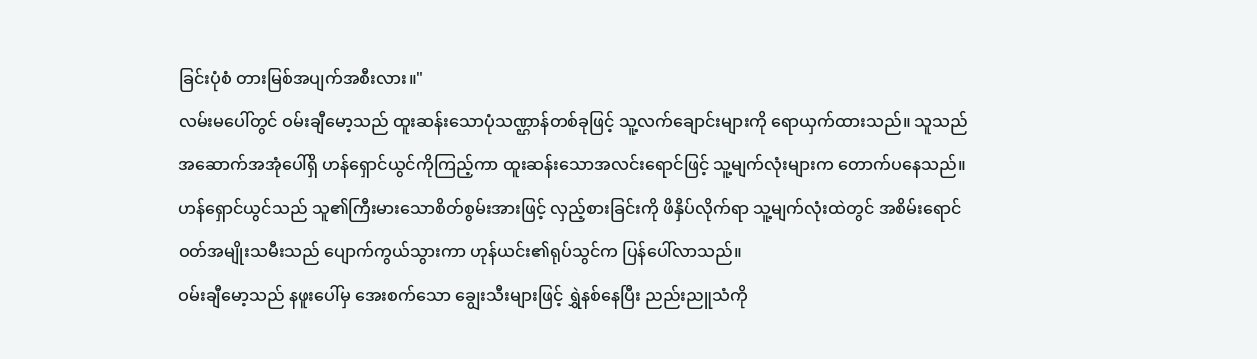ခြင်းပုံစံ တားမြစ်အပျက်အစီးလား။"
လမ်းမပေါ်တွင် ဝမ်းချီမော့သည် ထူးဆန်းသောပုံသဏ္ဌာန်တစ်ခုဖြင့် သူ့လက်ချောင်းများကို ရောယှက်ထားသည်။ သူသည် အဆောက်အအုံပေါ်ရှိ ဟန်ရှောင်ယွင်ကိုကြည့်ကာ ထူးဆန်းသောအလင်းရောင်ဖြင့် သူ့မျက်လုံးများက တောက်ပနေသည်။
ဟန်ရှောင်ယွင်သည် သူ၏ကြီးမားသောစိတ်စွမ်းအားဖြင့် လှည့်စားခြင်းကို ဖိနှိပ်လိုက်ရာ သူ့မျက်လုံးထဲတွင် အစိမ်းရောင်ဝတ်အမျိုးသမီးသည် ပျောက်ကွယ်သွားကာ ဟုန်ယင်း၏ရုပ်သွင်က ပြန်ပေါ်လာသည်။
ဝမ်းချီမော့သည် နဖူးပေါ်မှ အေးစက်သော ချွေးသီးများဖြင့် ရွှဲနစ်နေပြီး ညည်းညူသံကို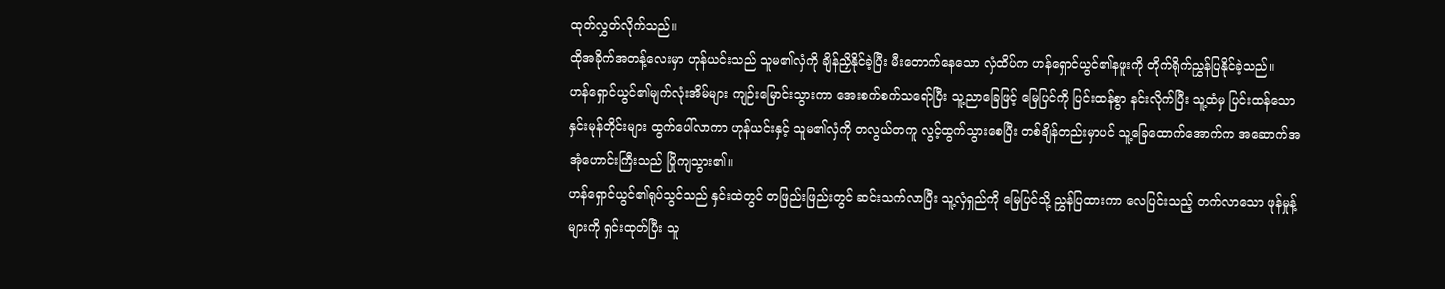ထုတ်လွှတ်လိုက်သည်။
ထိုအခိုက်အတန့်လေးမှာ ဟုန်ယင်းသည် သူမ၏လှံကို ချိန်ညှိနိုင်ခဲ့ပြီး မီးတောက်နေသော လှံထိပ်က ဟန်ရှောင်ယွင်၏နဖူးကို တိုက်ရိုက်ညွှန်ပြနိုင်ခဲ့သည်။
ဟန်ရှောင်ယွင်၏မျက်လုံးအိမ်များ ကျဉ်းမြောင်းသွားကာ အေးစက်စက်သရော်ပြီး သူ့ညာခြေဖြင့် မြေပြင်ကို ပြင်းထန်စွာ နင်းလိုက်ပြီး သူ့ထံမှ ပြင်းထန်သော နှင်းမုန်တိုင်းများ ထွက်ပေါ်လာကာ ဟုန်ယင်းနှင့် သူမ၏လှံကို တလွယ်တကူ လွင့်ထွက်သွားစေပြီး တစ်ချိန်တည်းမှာပင် သူ့ခြေထောက်အောက်က အဆောက်အအုံဟောင်းကြီးသည် ပြိုကျသွား၏။
ဟန်ရှောင်ယွင်၏ရုပ်သွင်သည် နှင်းထဲတွင် တဖြည်းဖြည်းတွင် ဆင်းသက်လာပြီး သူ့လှံရှည်ကို မြေပြင်သို့ ညွှန်ပြထားကာ လေပြင်းသည့် တက်လာသော ဖုန်မှုန့်များကို ရှင်းထုတ်ပြီး သူ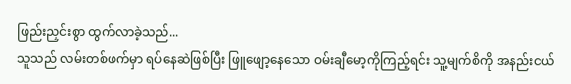ဖြည်းညှင်းစွာ ထွက်လာခဲ့သည်...
သူသည် လမ်းတစ်ဖက်မှာ ရပ်နေဆဲဖြစ်ပြီး ဖြူဖျော့နေသော ဝမ်းချီမော့ကိုကြည့်ရင်း သူ့မျက်စိကို အနည်းငယ်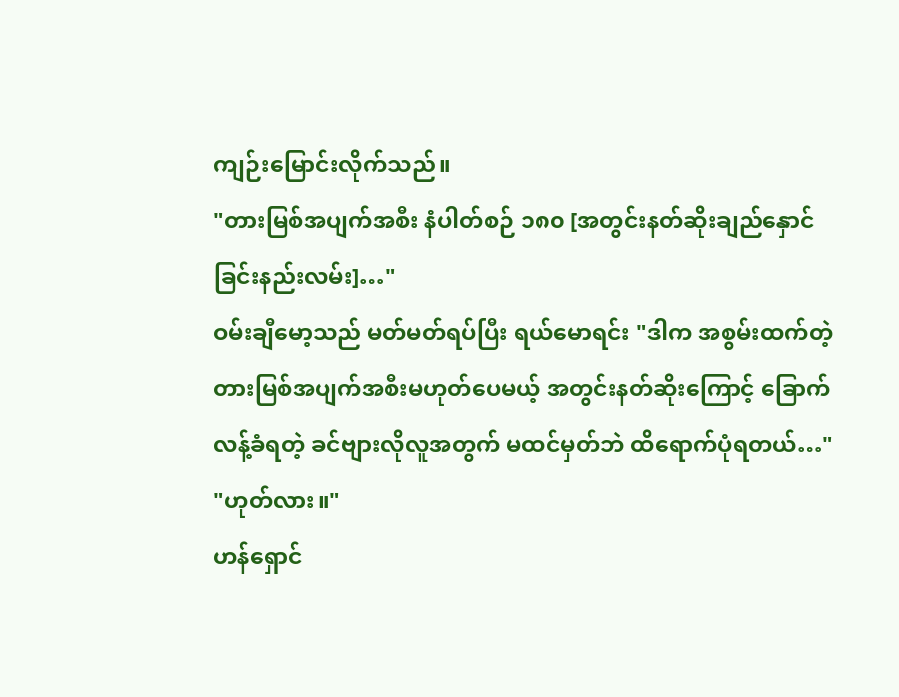ကျဉ်းမြောင်းလိုက်သည်။
"တားမြစ်အပျက်အစီး နံပါတ်စဉ် ၁၈၀ [အတွင်းနတ်ဆိုးချည်နှောင်ခြင်းနည်းလမ်း]…"
ဝမ်းချီမော့သည် မတ်မတ်ရပ်ပြီး ရယ်မောရင်း "ဒါက အစွမ်းထက်တဲ့ တားမြစ်အပျက်အစီးမဟုတ်ပေမယ့် အတွင်းနတ်ဆိုးကြောင့် ခြောက်လန့်ခံရတဲ့ ခင်ဗျားလိုလူအတွက် မထင်မှတ်ဘဲ ထိရောက်ပုံရတယ်…"
"ဟုတ်လား။"
ဟန်ရှောင်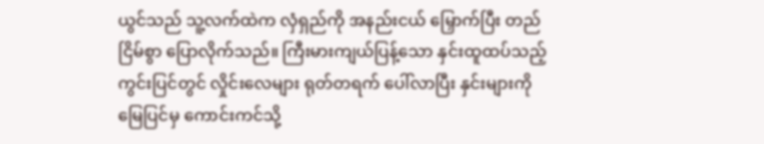ယွင်သည် သူ့လက်ထဲက လှံရှည်ကို အနည်းငယ် မြှောက်ပြီး တည်ငြိမ်စွာ ပြောလိုက်သည်။ ကြီးမားကျယ်ပြန့်သော နှင်းထူထပ်သည့်ကွင်းပြင်တွင် လှိုင်းလေများ ရုတ်တရက် ပေါ်လာပြီး နှင်းများကို မြေပြင်မှ ကောင်းကင်သို့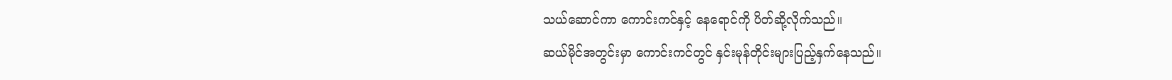သယ်ဆောင်ကာ ကောင်းကင်နှင့် နေရောင်ကို ပိတ်ဆို့လိုက်သည်။
ဆယ်မိုင်အတွင်းမှာ ကောင်းကင်တွင် နှင်းမုန်တိုင်းများပြည့်နှက်နေသည်။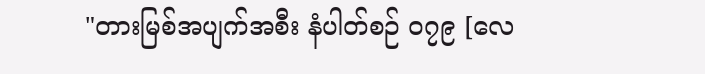"တားမြစ်အပျက်အစီး နံပါတ်စဉ် ၀၇၉ [လေ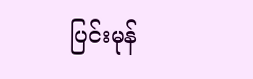ပြင်းမုန်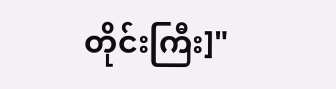တိုင်းကြီး]"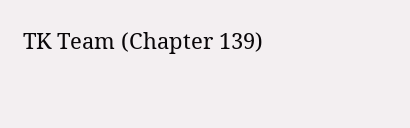TK Team (Chapter 139)